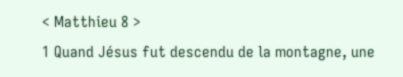< Matthieu 8 >
1 Quand Jésus fut descendu de la montagne, une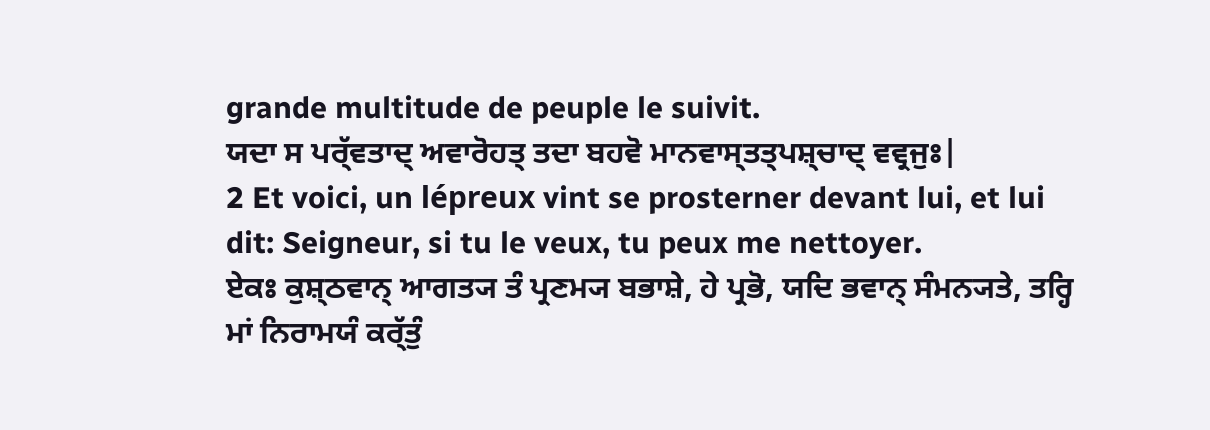grande multitude de peuple le suivit.
ਯਦਾ ਸ ਪਰ੍ੱਵਤਾਦ੍ ਅਵਾਰੋਹਤ੍ ਤਦਾ ਬਹਵੋ ਮਾਨਵਾਸ੍ਤਤ੍ਪਸ਼੍ਚਾਦ੍ ਵਵ੍ਰਜੁਃ|
2 Et voici, un lépreux vint se prosterner devant lui, et lui dit: Seigneur, si tu le veux, tu peux me nettoyer.
ਏਕਃ ਕੁਸ਼੍ਠਵਾਨ੍ ਆਗਤ੍ਯ ਤੰ ਪ੍ਰਣਮ੍ਯ ਬਭਾਸ਼ੇ, ਹੇ ਪ੍ਰਭੋ, ਯਦਿ ਭਵਾਨ੍ ਸੰਮਨ੍ਯਤੇ, ਤਰ੍ਹਿ ਮਾਂ ਨਿਰਾਮਯੰ ਕਰ੍ੱਤੁੰ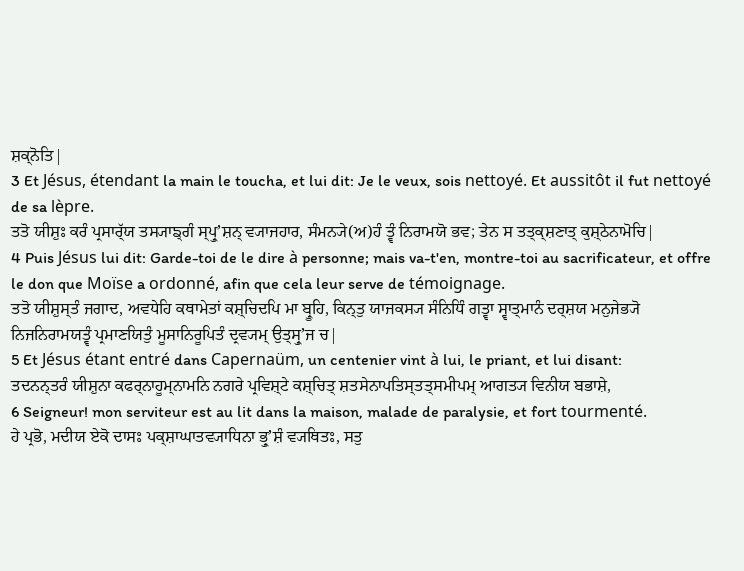ਸ਼ਕ੍ਨੋਤਿ|
3 Et Jésus, étendant la main le toucha, et lui dit: Je le veux, sois nettoyé. Et aussitôt il fut nettoyé de sa lèpre.
ਤਤੋ ਯੀਸ਼ੁਃ ਕਰੰ ਪ੍ਰਸਾਰ੍ੱਯ ਤਸ੍ਯਾਙ੍ਗੰ ਸ੍ਪ੍ਰੁʼਸ਼ਨ੍ ਵ੍ਯਾਜਹਾਰ, ਸੰਮਨ੍ਯੇ(ਅ)ਹੰ ਤ੍ਵੰ ਨਿਰਾਮਯੋ ਭਵ; ਤੇਨ ਸ ਤਤ੍ਕ੍ਸ਼ਣਾਤ੍ ਕੁਸ਼੍ਠੇਨਾਮੋਚਿ|
4 Puis Jésus lui dit: Garde-toi de le dire à personne; mais va-t'en, montre-toi au sacrificateur, et offre le don que Moïse a ordonné, afin que cela leur serve de témoignage.
ਤਤੋ ਯੀਸ਼ੁਸ੍ਤੰ ਜਗਾਦ, ਅਵਧੇਹਿ ਕਥਾਮੇਤਾਂ ਕਸ਼੍ਚਿਦਪਿ ਮਾ ਬ੍ਰੂਹਿ, ਕਿਨ੍ਤੁ ਯਾਜਕਸ੍ਯ ਸੰਨਿਧਿੰ ਗਤ੍ਵਾ ਸ੍ਵਾਤ੍ਮਾਨੰ ਦਰ੍ਸ਼ਯ ਮਨੁਜੇਭ੍ਯੋ ਨਿਜਨਿਰਾਮਯਤ੍ਵੰ ਪ੍ਰਮਾਣਯਿਤੁੰ ਮੂਸਾਨਿਰੂਪਿਤੰ ਦ੍ਰਵ੍ਯਮ੍ ਉਤ੍ਸ੍ਰੁʼਜ ਚ|
5 Et Jésus étant entré dans Capernaüm, un centenier vint à lui, le priant, et lui disant:
ਤਦਨਨ੍ਤਰੰ ਯੀਸ਼ੁਨਾ ਕਫਰ੍ਨਾਹੂਮ੍ਨਾਮਨਿ ਨਗਰੇ ਪ੍ਰਵਿਸ਼੍ਟੇ ਕਸ਼੍ਚਿਤ੍ ਸ਼ਤਸੇਨਾਪਤਿਸ੍ਤਤ੍ਸਮੀਪਮ੍ ਆਗਤ੍ਯ ਵਿਨੀਯ ਬਭਾਸ਼ੇ,
6 Seigneur! mon serviteur est au lit dans la maison, malade de paralysie, et fort tourmenté.
ਹੇ ਪ੍ਰਭੋ, ਮਦੀਯ ਏਕੋ ਦਾਸਃ ਪਕ੍ਸ਼ਾਘਾਤਵ੍ਯਾਧਿਨਾ ਭ੍ਰੁʼਸ਼ੰ ਵ੍ਯਥਿਤਃ, ਸਤੁ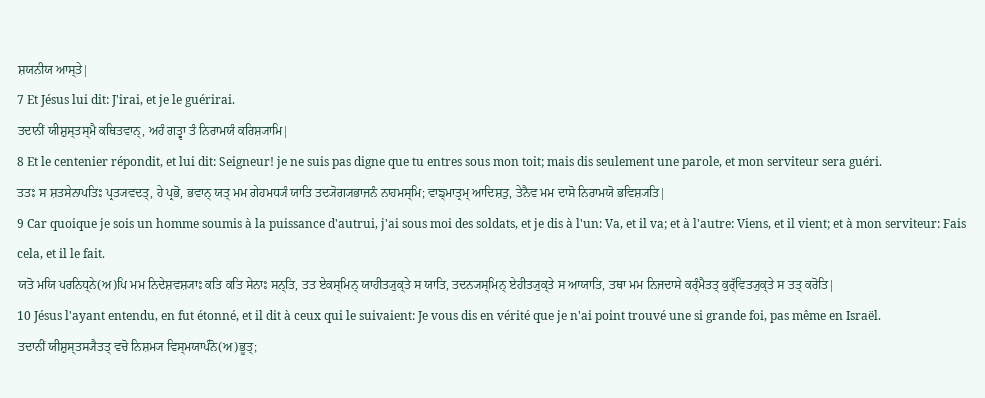ਸ਼ਯਨੀਯ ਆਸ੍ਤੇ|
7 Et Jésus lui dit: J'irai, et je le guérirai.
ਤਦਾਨੀਂ ਯੀਸ਼ੁਸ੍ਤਸ੍ਮੈ ਕਥਿਤਵਾਨ੍, ਅਹੰ ਗਤ੍ਵਾ ਤੰ ਨਿਰਾਮਯੰ ਕਰਿਸ਼੍ਯਾਮਿ|
8 Et le centenier répondit, et lui dit: Seigneur! je ne suis pas digne que tu entres sous mon toit; mais dis seulement une parole, et mon serviteur sera guéri.
ਤਤਃ ਸ ਸ਼ਤਸੇਨਾਪਤਿਃ ਪ੍ਰਤ੍ਯਵਦਤ੍, ਹੇ ਪ੍ਰਭੋ, ਭਵਾਨ੍ ਯਤ੍ ਮਮ ਗੇਹਮਧ੍ਯੰ ਯਾਤਿ ਤਦ੍ਯੋਗ੍ਯਭਾਜਨੰ ਨਾਹਮਸ੍ਮਿ; ਵਾਙ੍ਮਾਤ੍ਰਮ੍ ਆਦਿਸ਼ਤੁ, ਤੇਨੈਵ ਮਮ ਦਾਸੋ ਨਿਰਾਮਯੋ ਭਵਿਸ਼੍ਯਤਿ|
9 Car quoique je sois un homme soumis à la puissance d'autrui, j'ai sous moi des soldats, et je dis à l'un: Va, et il va; et à l'autre: Viens, et il vient; et à mon serviteur: Fais cela, et il le fait.
ਯਤੋ ਮਯਿ ਪਰਨਿਧ੍ਨੇ(ਅ)ਪਿ ਮਮ ਨਿਦੇਸ਼ਵਸ਼੍ਯਾਃ ਕਤਿ ਕਤਿ ਸੇਨਾਃ ਸਨ੍ਤਿ, ਤਤ ਏਕਸ੍ਮਿਨ੍ ਯਾਹੀਤ੍ਯੁਕ੍ਤੇ ਸ ਯਾਤਿ, ਤਦਨ੍ਯਸ੍ਮਿਨ੍ ਏਹੀਤ੍ਯੁਕ੍ਤੇ ਸ ਆਯਾਤਿ, ਤਥਾ ਮਮ ਨਿਜਦਾਸੇ ਕਰ੍ੰਮੈਤਤ੍ ਕੁਰ੍ੱਵਿਤ੍ਯੁਕ੍ਤੇ ਸ ਤਤ੍ ਕਰੋਤਿ|
10 Jésus l'ayant entendu, en fut étonné, et il dit à ceux qui le suivaient: Je vous dis en vérité que je n'ai point trouvé une si grande foi, pas même en Israël.
ਤਦਾਨੀਂ ਯੀਸ਼ੁਸ੍ਤਸ੍ਯੈਤਤ੍ ਵਚੋ ਨਿਸ਼ਮ੍ਯ ਵਿਸ੍ਮਯਾਪੰਨੋ(ਅ)ਭੂਤ੍;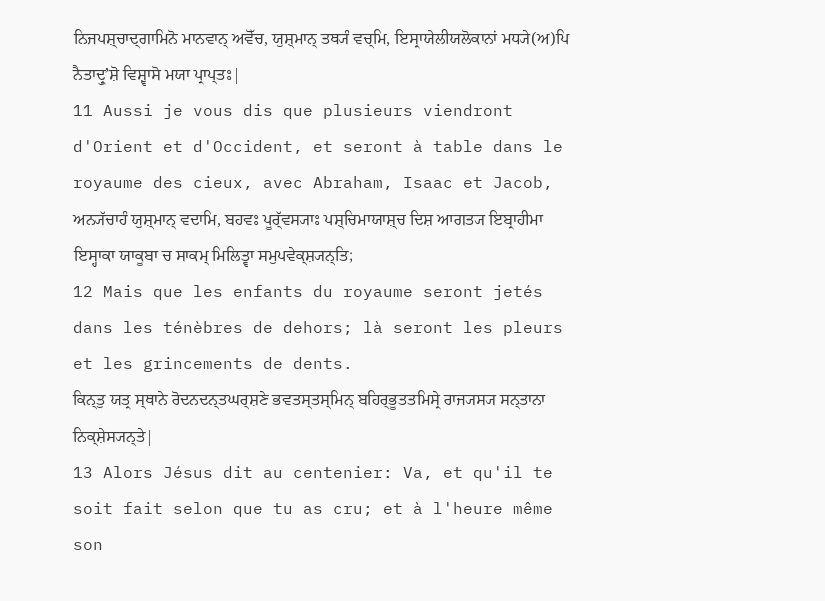ਨਿਜਪਸ਼੍ਚਾਦ੍ਗਾਮਿਨੋ ਮਾਨਵਾਨ੍ ਅਵੋੱਚ, ਯੁਸ਼੍ਮਾਨ੍ ਤਥ੍ਯੰ ਵਚ੍ਮਿ, ਇਸ੍ਰਾਯੇਲੀਯਲੋਕਾਨਾਂ ਮਧ੍ਯੇ(ਅ)ਪਿ ਨੈਤਾਦ੍ਰੁʼਸ਼ੋ ਵਿਸ਼੍ਵਾਸੋ ਮਯਾ ਪ੍ਰਾਪ੍ਤਃ|
11 Aussi je vous dis que plusieurs viendront d'Orient et d'Occident, et seront à table dans le royaume des cieux, avec Abraham, Isaac et Jacob,
ਅਨ੍ਯੱਚਾਹੰ ਯੁਸ਼੍ਮਾਨ੍ ਵਦਾਮਿ, ਬਹਵਃ ਪੂਰ੍ੱਵਸ੍ਯਾਃ ਪਸ਼੍ਚਿਮਾਯਾਸ਼੍ਚ ਦਿਸ਼ ਆਗਤ੍ਯ ਇਬ੍ਰਾਹੀਮਾ ਇਸ੍ਹਾਕਾ ਯਾਕੂਬਾ ਚ ਸਾਕਮ੍ ਮਿਲਿਤ੍ਵਾ ਸਮੁਪਵੇਕ੍ਸ਼੍ਯਨ੍ਤਿ;
12 Mais que les enfants du royaume seront jetés dans les ténèbres de dehors; là seront les pleurs et les grincements de dents.
ਕਿਨ੍ਤੁ ਯਤ੍ਰ ਸ੍ਥਾਨੇ ਰੋਦਨਦਨ੍ਤਘਰ੍ਸ਼ਣੇ ਭਵਤਸ੍ਤਸ੍ਮਿਨ੍ ਬਹਿਰ੍ਭੂਤਤਮਿਸ੍ਰੇ ਰਾਜ੍ਯਸ੍ਯ ਸਨ੍ਤਾਨਾ ਨਿਕ੍ਸ਼ੇਸ੍ਯਨ੍ਤੇ|
13 Alors Jésus dit au centenier: Va, et qu'il te soit fait selon que tu as cru; et à l'heure même son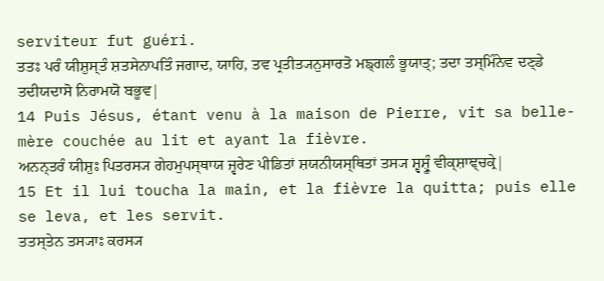serviteur fut guéri.
ਤਤਃ ਪਰੰ ਯੀਸ਼ੁਸ੍ਤੰ ਸ਼ਤਸੇਨਾਪਤਿੰ ਜਗਾਦ, ਯਾਹਿ, ਤਵ ਪ੍ਰਤੀਤ੍ਯਨੁਸਾਰਤੋ ਮਙ੍ਗਲੰ ਭੂਯਾਤ੍; ਤਦਾ ਤਸ੍ਮਿੰਨੇਵ ਦਣ੍ਡੇ ਤਦੀਯਦਾਸੋ ਨਿਰਾਮਯੋ ਬਭੂਵ|
14 Puis Jésus, étant venu à la maison de Pierre, vit sa belle-mère couchée au lit et ayant la fièvre.
ਅਨਨ੍ਤਰੰ ਯੀਸ਼ੁਃ ਪਿਤਰਸ੍ਯ ਗੇਹਮੁਪਸ੍ਥਾਯ ਜ੍ਵਰੇਣ ਪੀਡਿਤਾਂ ਸ਼ਯਨੀਯਸ੍ਥਿਤਾਂ ਤਸ੍ਯ ਸ਼੍ਵਸ਼੍ਰੂੰ ਵੀਕ੍ਸ਼ਾਞ੍ਚਕ੍ਰੇ|
15 Et il lui toucha la main, et la fièvre la quitta; puis elle se leva, et les servit.
ਤਤਸ੍ਤੇਨ ਤਸ੍ਯਾਃ ਕਰਸ੍ਯ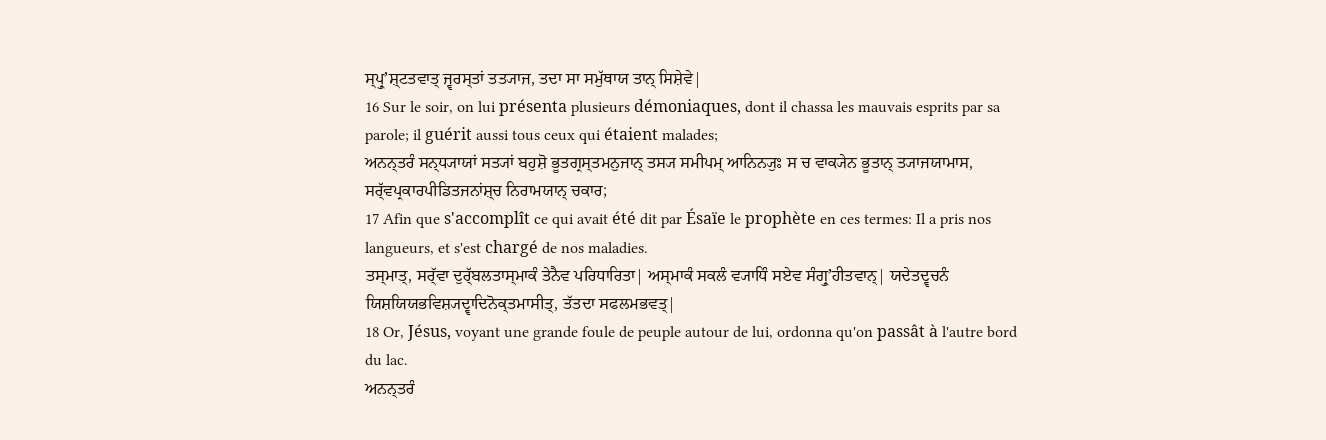ਸ੍ਪ੍ਰੁʼਸ਼੍ਟਤਵਾਤ੍ ਜ੍ਵਰਸ੍ਤਾਂ ਤਤ੍ਯਾਜ, ਤਦਾ ਸਾ ਸਮੁੱਥਾਯ ਤਾਨ੍ ਸਿਸ਼ੇਵੇ|
16 Sur le soir, on lui présenta plusieurs démoniaques, dont il chassa les mauvais esprits par sa parole; il guérit aussi tous ceux qui étaient malades;
ਅਨਨ੍ਤਰੰ ਸਨ੍ਧ੍ਯਾਯਾਂ ਸਤ੍ਯਾਂ ਬਹੁਸ਼ੋ ਭੂਤਗ੍ਰਸ੍ਤਮਨੁਜਾਨ੍ ਤਸ੍ਯ ਸਮੀਪਮ੍ ਆਨਿਨ੍ਯੁਃ ਸ ਚ ਵਾਕ੍ਯੇਨ ਭੂਤਾਨ੍ ਤ੍ਯਾਜਯਾਮਾਸ, ਸਰ੍ੱਵਪ੍ਰਕਾਰਪੀਡਿਤਜਨਾਂਸ਼੍ਚ ਨਿਰਾਮਯਾਨ੍ ਚਕਾਰ;
17 Afin que s'accomplît ce qui avait été dit par Ésaïe le prophète en ces termes: Il a pris nos langueurs, et s'est chargé de nos maladies.
ਤਸ੍ਮਾਤ੍, ਸਰ੍ੱਵਾ ਦੁਰ੍ੱਬਲਤਾਸ੍ਮਾਕੰ ਤੇਨੈਵ ਪਰਿਧਾਰਿਤਾ| ਅਸ੍ਮਾਕੰ ਸਕਲੰ ਵ੍ਯਾਧਿੰ ਸਏਵ ਸੰਗ੍ਰੁʼਹੀਤਵਾਨ੍| ਯਦੇਤਦ੍ਵਚਨੰ ਯਿਸ਼ਯਿਯਭਵਿਸ਼੍ਯਦ੍ਵਾਦਿਨੋਕ੍ਤਮਾਸੀਤ੍, ਤੱਤਦਾ ਸਫਲਮਭਵਤ੍|
18 Or, Jésus, voyant une grande foule de peuple autour de lui, ordonna qu'on passât à l'autre bord du lac.
ਅਨਨ੍ਤਰੰ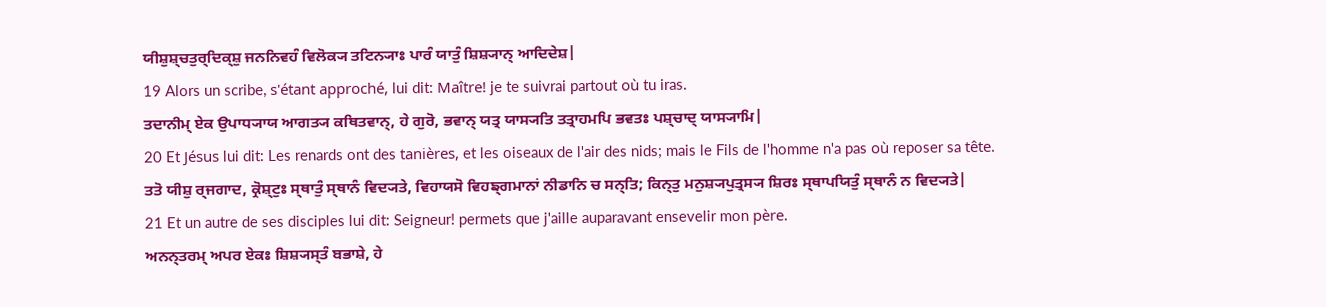ਯੀਸ਼ੁਸ਼੍ਚਤੁਰ੍ਦਿਕ੍ਸ਼ੁ ਜਨਨਿਵਹੰ ਵਿਲੋਕ੍ਯ ਤਟਿਨ੍ਯਾਃ ਪਾਰੰ ਯਾਤੁੰ ਸ਼ਿਸ਼੍ਯਾਨ੍ ਆਦਿਦੇਸ਼|
19 Alors un scribe, s'étant approché, lui dit: Maître! je te suivrai partout où tu iras.
ਤਦਾਨੀਮ੍ ਏਕ ਉਪਾਧ੍ਯਾਯ ਆਗਤ੍ਯ ਕਥਿਤਵਾਨ੍, ਹੇ ਗੁਰੋ, ਭਵਾਨ੍ ਯਤ੍ਰ ਯਾਸ੍ਯਤਿ ਤਤ੍ਰਾਹਮਪਿ ਭਵਤਃ ਪਸ਼੍ਚਾਦ੍ ਯਾਸ੍ਯਾਮਿ|
20 Et Jésus lui dit: Les renards ont des tanières, et les oiseaux de l'air des nids; mais le Fils de l'homme n'a pas où reposer sa tête.
ਤਤੋ ਯੀਸ਼ੁ ਰ੍ਜਗਾਦ, ਕ੍ਰੋਸ਼੍ਟੁਃ ਸ੍ਥਾਤੁੰ ਸ੍ਥਾਨੰ ਵਿਦ੍ਯਤੇ, ਵਿਹਾਯਸੋ ਵਿਹਙ੍ਗਮਾਨਾਂ ਨੀਡਾਨਿ ਚ ਸਨ੍ਤਿ; ਕਿਨ੍ਤੁ ਮਨੁਸ਼੍ਯਪੁਤ੍ਰਸ੍ਯ ਸ਼ਿਰਃ ਸ੍ਥਾਪਯਿਤੁੰ ਸ੍ਥਾਨੰ ਨ ਵਿਦ੍ਯਤੇ|
21 Et un autre de ses disciples lui dit: Seigneur! permets que j'aille auparavant ensevelir mon père.
ਅਨਨ੍ਤਰਮ੍ ਅਪਰ ਏਕਃ ਸ਼ਿਸ਼੍ਯਸ੍ਤੰ ਬਭਾਸ਼ੇ, ਹੇ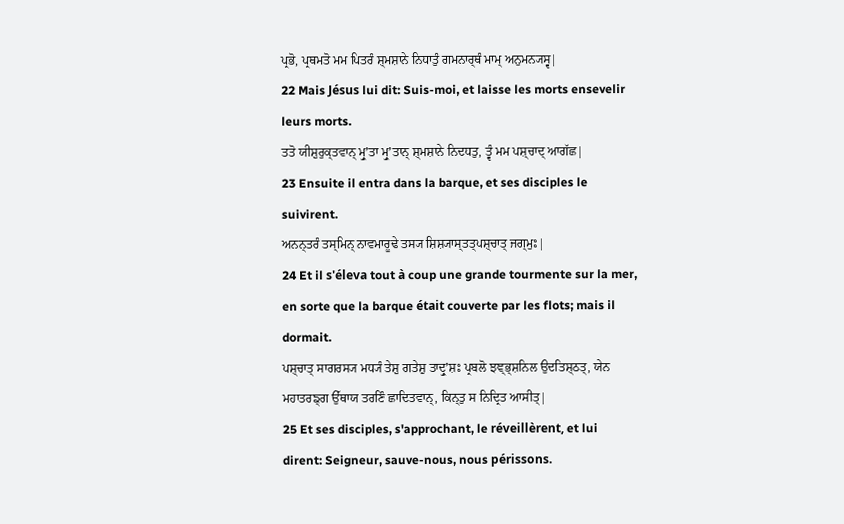ਪ੍ਰਭੋ, ਪ੍ਰਥਮਤੋ ਮਮ ਪਿਤਰੰ ਸ਼੍ਮਸ਼ਾਨੇ ਨਿਧਾਤੁੰ ਗਮਨਾਰ੍ਥੰ ਮਾਮ੍ ਅਨੁਮਨ੍ਯਸ੍ਵ|
22 Mais Jésus lui dit: Suis-moi, et laisse les morts ensevelir leurs morts.
ਤਤੋ ਯੀਸ਼ੁਰੁਕ੍ਤਵਾਨ੍ ਮ੍ਰੁʼਤਾ ਮ੍ਰੁʼਤਾਨ੍ ਸ਼੍ਮਸ਼ਾਨੇ ਨਿਦਧਤੁ, ਤ੍ਵੰ ਮਮ ਪਸ਼੍ਚਾਦ੍ ਆਗੱਛ|
23 Ensuite il entra dans la barque, et ses disciples le suivirent.
ਅਨਨ੍ਤਰੰ ਤਸ੍ਮਿਨ੍ ਨਾਵਮਾਰੂਢੇ ਤਸ੍ਯ ਸ਼ਿਸ਼੍ਯਾਸ੍ਤਤ੍ਪਸ਼੍ਚਾਤ੍ ਜਗ੍ਮੁਃ|
24 Et il s'éleva tout à coup une grande tourmente sur la mer, en sorte que la barque était couverte par les flots; mais il dormait.
ਪਸ਼੍ਚਾਤ੍ ਸਾਗਰਸ੍ਯ ਮਧ੍ਯੰ ਤੇਸ਼ੁ ਗਤੇਸ਼ੁ ਤਾਦ੍ਰੁʼਸ਼ਃ ਪ੍ਰਬਲੋ ਝਞ੍ਭ੍ਸ਼ਨਿਲ ਉਦਤਿਸ਼੍ਠਤ੍, ਯੇਨ ਮਹਾਤਰਙ੍ਗ ਉੱਥਾਯ ਤਰਣਿੰ ਛਾਦਿਤਵਾਨ੍, ਕਿਨ੍ਤੁ ਸ ਨਿਦ੍ਰਿਤ ਆਸੀਤ੍|
25 Et ses disciples, s'approchant, le réveillèrent, et lui dirent: Seigneur, sauve-nous, nous périssons.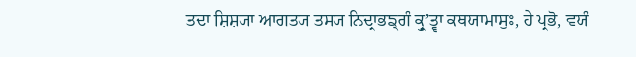ਤਦਾ ਸ਼ਿਸ਼੍ਯਾ ਆਗਤ੍ਯ ਤਸ੍ਯ ਨਿਦ੍ਰਾਭਙ੍ਗੰ ਕ੍ਰੁʼਤ੍ਵਾ ਕਥਯਾਮਾਸੁਃ, ਹੇ ਪ੍ਰਭੋ, ਵਯੰ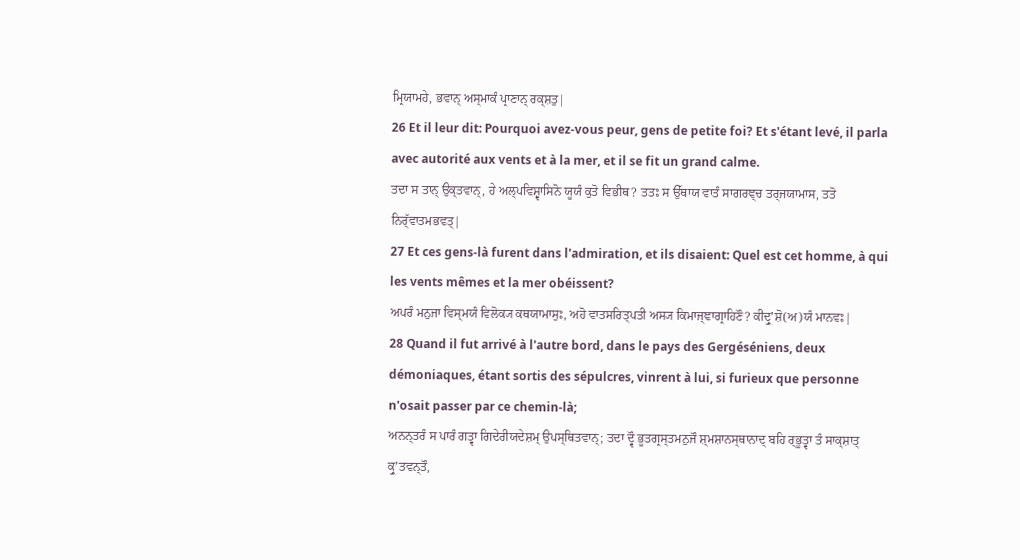ਮ੍ਰਿਯਾਮਹੇ, ਭਵਾਨ੍ ਅਸ੍ਮਾਕੰ ਪ੍ਰਾਣਾਨ੍ ਰਕ੍ਸ਼ਤੁ|
26 Et il leur dit: Pourquoi avez-vous peur, gens de petite foi? Et s'étant levé, il parla avec autorité aux vents et à la mer, et il se fit un grand calme.
ਤਦਾ ਸ ਤਾਨ੍ ਉਕ੍ਤਵਾਨ੍, ਹੇ ਅਲ੍ਪਵਿਸ਼੍ਵਾਸਿਨੋ ਯੂਯੰ ਕੁਤੋ ਵਿਭੀਥ? ਤਤਃ ਸ ਉੱਥਾਯ ਵਾਤੰ ਸਾਗਰਞ੍ਚ ਤਰ੍ਜਯਾਮਾਸ, ਤਤੋ ਨਿਰ੍ੱਵਾਤਮਭਵਤ੍|
27 Et ces gens-là furent dans l'admiration, et ils disaient: Quel est cet homme, à qui les vents mêmes et la mer obéissent?
ਅਪਰੰ ਮਨੁਜਾ ਵਿਸ੍ਮਯੰ ਵਿਲੋਕ੍ਯ ਕਥਯਾਮਾਸੁਃ, ਅਹੋ ਵਾਤਸਰਿਤ੍ਪਤੀ ਅਸ੍ਯ ਕਿਮਾਜ੍ਞਾਗ੍ਰਾਹਿਣੌ? ਕੀਦ੍ਰੁʼਸ਼ੋ(ਅ)ਯੰ ਮਾਨਵਃ|
28 Quand il fut arrivé à l'autre bord, dans le pays des Gergéséniens, deux démoniaques, étant sortis des sépulcres, vinrent à lui, si furieux que personne n'osait passer par ce chemin-là;
ਅਨਨ੍ਤਰੰ ਸ ਪਾਰੰ ਗਤ੍ਵਾ ਗਿਦੇਰੀਯਦੇਸ਼ਮ੍ ਉਪਸ੍ਥਿਤਵਾਨ੍; ਤਦਾ ਦ੍ਵੌ ਭੂਤਗ੍ਰਸ੍ਤਮਨੁਜੌ ਸ਼੍ਮਸ਼ਾਨਸ੍ਥਾਨਾਦ੍ ਬਹਿ ਰ੍ਭੂਤ੍ਵਾ ਤੰ ਸਾਕ੍ਸ਼ਾਤ੍ ਕ੍ਰੁʼਤਵਨ੍ਤੌ,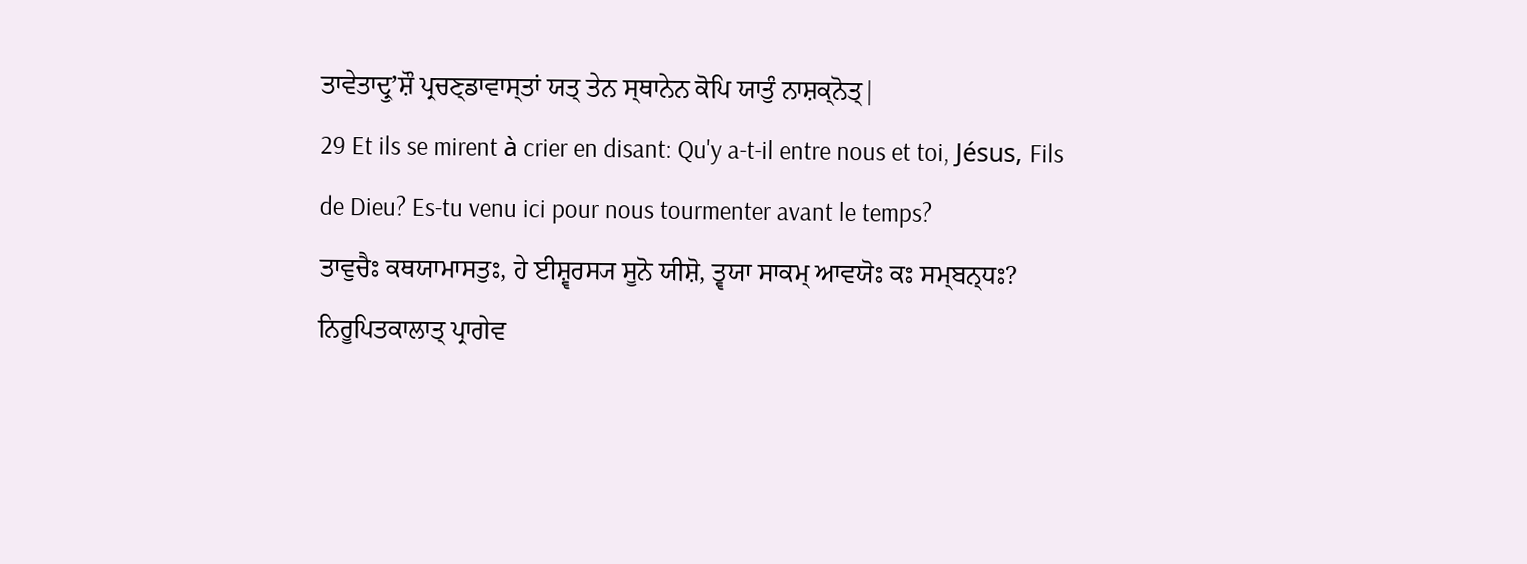ਤਾਵੇਤਾਦ੍ਰੁʼਸ਼ੌ ਪ੍ਰਚਣ੍ਡਾਵਾਸ੍ਤਾਂ ਯਤ੍ ਤੇਨ ਸ੍ਥਾਨੇਨ ਕੋਪਿ ਯਾਤੁੰ ਨਾਸ਼ਕ੍ਨੋਤ੍|
29 Et ils se mirent à crier en disant: Qu'y a-t-il entre nous et toi, Jésus, Fils de Dieu? Es-tu venu ici pour nous tourmenter avant le temps?
ਤਾਵੁਚੈਃ ਕਥਯਾਮਾਸਤੁਃ, ਹੇ ਈਸ਼੍ਵਰਸ੍ਯ ਸੂਨੋ ਯੀਸ਼ੋ, ਤ੍ਵਯਾ ਸਾਕਮ੍ ਆਵਯੋਃ ਕਃ ਸਮ੍ਬਨ੍ਧਃ? ਨਿਰੂਪਿਤਕਾਲਾਤ੍ ਪ੍ਰਾਗੇਵ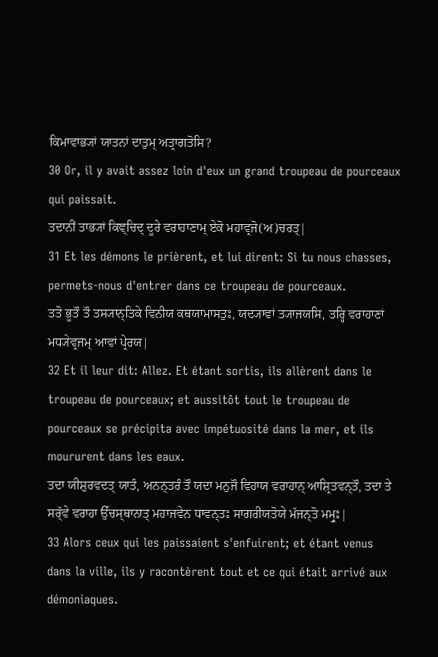ਕਿਮਾਵਾਭ੍ਯਾਂ ਯਾਤਨਾਂ ਦਾਤੁਮ੍ ਅਤ੍ਰਾਗਤੋਸਿ?
30 Or, il y avait assez loin d'eux un grand troupeau de pourceaux qui paissait.
ਤਦਾਨੀਂ ਤਾਭ੍ਯਾਂ ਕਿਞ੍ਚਿਦ੍ ਦੂਰੇ ਵਰਾਹਾਣਾਮ੍ ਏਕੋ ਮਹਾਵ੍ਰਜੋ(ਅ)ਚਰਤ੍|
31 Et les démons le prièrent, et lui dirent: Si tu nous chasses, permets-nous d'entrer dans ce troupeau de pourceaux.
ਤਤੋ ਭੂਤੌ ਤੌ ਤਸ੍ਯਾਨ੍ਤਿਕੇ ਵਿਨੀਯ ਕਥਯਾਮਾਸਤੁਃ, ਯਦ੍ਯਾਵਾਂ ਤ੍ਯਾਜਯਸਿ, ਤਰ੍ਹਿ ਵਰਾਹਾਣਾਂ ਮਧ੍ਯੇਵ੍ਰਜਮ੍ ਆਵਾਂ ਪ੍ਰੇਰਯ|
32 Et il leur dit: Allez. Et étant sortis, ils allèrent dans le troupeau de pourceaux; et aussitôt tout le troupeau de pourceaux se précipita avec impétuosité dans la mer, et ils moururent dans les eaux.
ਤਦਾ ਯੀਸ਼ੁਰਵਦਤ੍ ਯਾਤੰ, ਅਨਨ੍ਤਰੰ ਤੌ ਯਦਾ ਮਨੁਜੌ ਵਿਹਾਯ ਵਰਾਹਾਨ੍ ਆਸ਼੍ਰਿਤਵਨ੍ਤੌ, ਤਦਾ ਤੇ ਸਰ੍ੱਵੇ ਵਰਾਹਾ ਉੱਚਸ੍ਥਾਨਾਤ੍ ਮਹਾਜਵੇਨ ਧਾਵਨ੍ਤਃ ਸਾਗਰੀਯਤੋਯੇ ਮੱਜਨ੍ਤੋ ਮਮ੍ਰੁਃ|
33 Alors ceux qui les paissaient s'enfuirent; et étant venus dans la ville, ils y racontèrent tout et ce qui était arrivé aux démoniaques.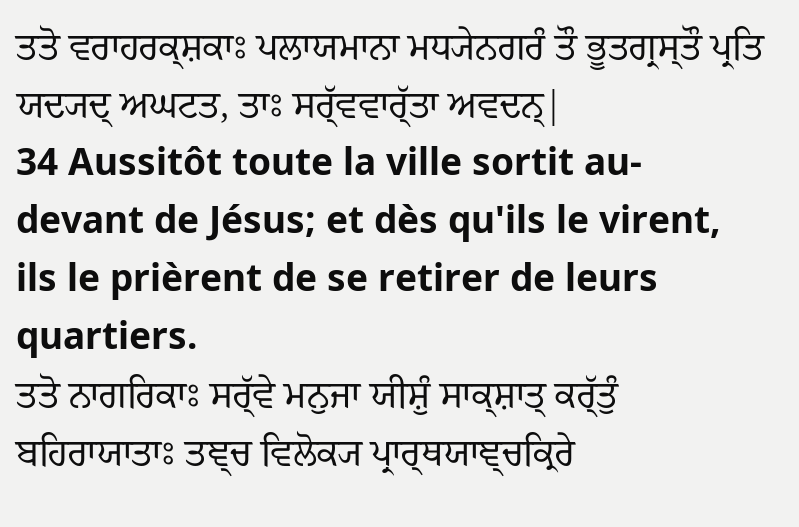ਤਤੋ ਵਰਾਹਰਕ੍ਸ਼ਕਾਃ ਪਲਾਯਮਾਨਾ ਮਧ੍ਯੇਨਗਰੰ ਤੌ ਭੂਤਗ੍ਰਸ੍ਤੌ ਪ੍ਰਤਿ ਯਦ੍ਯਦ੍ ਅਘਟਤ, ਤਾਃ ਸਰ੍ੱਵਵਾਰ੍ੱਤਾ ਅਵਦਨ੍|
34 Aussitôt toute la ville sortit au-devant de Jésus; et dès qu'ils le virent, ils le prièrent de se retirer de leurs quartiers.
ਤਤੋ ਨਾਗਰਿਕਾਃ ਸਰ੍ੱਵੇ ਮਨੁਜਾ ਯੀਸ਼ੁੰ ਸਾਕ੍ਸ਼ਾਤ੍ ਕਰ੍ੱਤੁੰ ਬਹਿਰਾਯਾਤਾਃ ਤਞ੍ਚ ਵਿਲੋਕ੍ਯ ਪ੍ਰਾਰ੍ਥਯਾਞ੍ਚਕ੍ਰਿਰੇ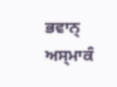ਭਵਾਨ੍ ਅਸ੍ਮਾਕੰ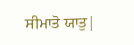ਸੀਮਾਤੋ ਯਾਤੁ|